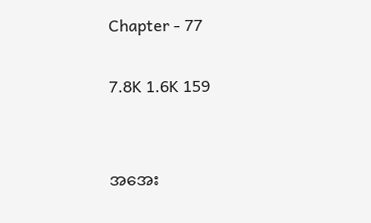Chapter - 77

7.8K 1.6K 159


အအေး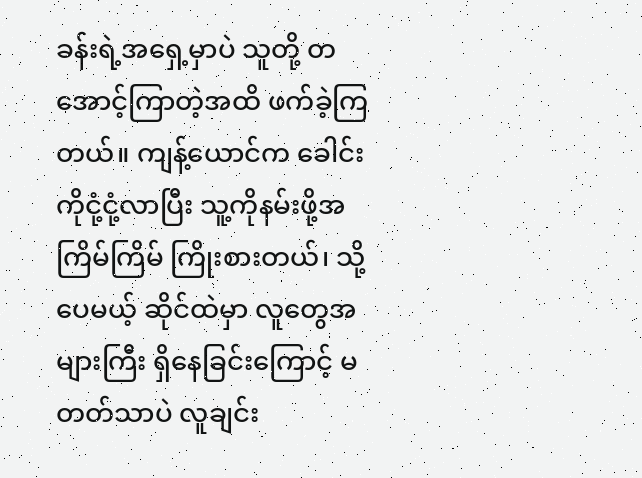ခန်းရဲ့အရှေ့မှာပဲ သူတို့ တအောင့်ကြာတဲ့အထိ ဖက်ခဲ့ကြတယ်။ ကျန့်ယောင်က ခေါင်းကိုငုံ့ငုံ့လာပြီး သူ့ကိုနမ်းဖို့အကြိမ်ကြိမ် ကြိုးစားတယ်၊ သို့ပေမယ့် ဆိုင်ထဲမှာ လူတွေအများကြီး ရှိနေခြင်းကြောင့် မတတ်သာပဲ လူချင်း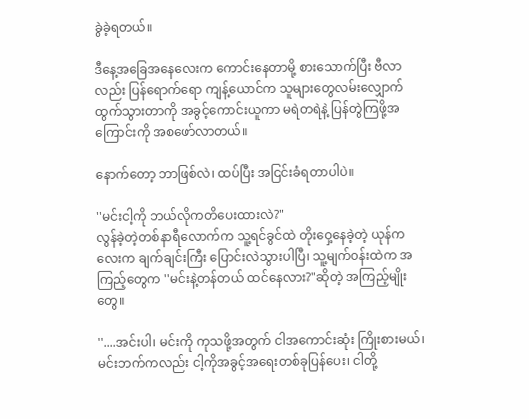ခွဲခဲ့ရတယ်။

ဒီနေ့အခြေအနေလေးက ကောင်းနေတာမို့ စားသောက်ပြီး ဗီလာလည်း ပြန်ရောက်ရော ကျန့်ယောင်က သူများတွေလမ်းလျှောက်ထွက်သွားတာကို အခွင့်ကောင်းယူကာ မရဲတရဲနဲ့ ပြန်တွဲကြဖို့အကြောင်းကို အစဖော်လာတယ်။

နောက်တော့ ဘာဖြစ်လဲ၊ ထပ်ပြီး အငြင်းခံရတာပါပဲ။

''မင်းငါ့ကို ဘယ်လိုကတိပေးထားလဲ?"
လွန်ခဲ့တဲ့တစ်နာရီလောက်က သူ့ရင်ခွင်ထဲ တိုးဝှေ့နေခဲ့တဲ့ ယုန်ကလေးက ချက်ချင်းကြီး ပြောင်းလဲသွားပါပြီ၊ သူ့မျက်၀န်းထဲက အကြည့်တွေက ''မင်းနဲ့တန်တယ် ထင်နေလား?"ဆိုတဲ့ အကြည့်မျိုးတွေ။

''....အင်းပါ၊ မင်းကို ကုသဖို့အတွက် ငါအကောင်းဆုံး ကြိုးစားမယ်၊ မင်းဘက်ကလည်း ငါ့ကိုအခွင့်‌အရေးတစ်ခုပြန်ပေး၊ ငါတို့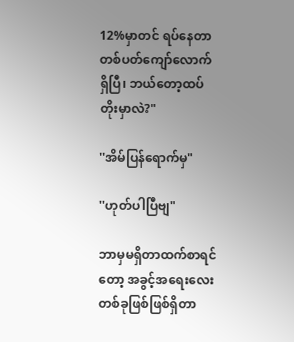12%မှာတင် ရပ်နေတာ တစ်ပတ်ကျော်လောက်ရှိပြီ၊ ဘယ်တော့ထပ်တိုးမှာလဲ?"

''အိမ်ပြန်ရောက်မှ"

''ဟုတ်ပါပြီဗျ"

ဘာမှမရှိတာထက်စာရင်တော့ အခွင့်အရေးလေး တစ်ခုဖြစ်ဖြစ်ရှိတာ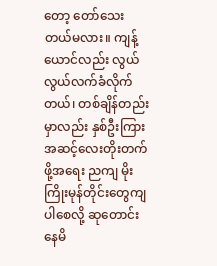တော့ တော်သေးတယ်မလား။ ကျန့်ယောင်လည်း လွယ်လွယ်လက်ခံလိုက်တယ်၊ တစ်ချိန်တည်းမှာလည်း နှစ်ဦးကြားအဆင့်လေးတိုးတက်ဖို့‌အရေး ညကျ မိုးကြိုးမုန်တိုင်းတွေကျပါစေလို့ ဆုတောင်းနေမိ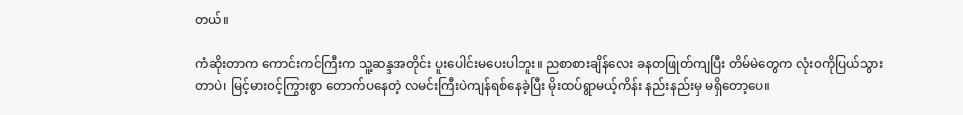တယ်။

ကံဆိုးတာက ကောင်းကင်ကြီးက သူ့ဆန္ဒအတိုင်း ပူးပေါင်းမပေးပါဘူး။ ညစာစားချိန်လေး ခနတဖြုတ်ကျပြီး တိမ်မဲတွေက လုံး၀ကိုပြယ်သွားတာပဲ၊ မြင့်မား၀င့်ကြွားစွာ တောက်ပနေတဲ့ လမင်းကြီးပဲကျန်ရစ်နေခဲ့ပြီး မိုးထပ်ရွာမယ့်ကိန်း နည်းနည်းမှ မရှိတော့ပေ။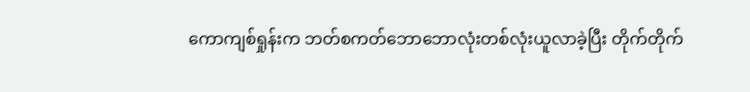ကောကျစ်ရှုန်းက ဘတ်စကတ်ဘောဘောလုံးတစ်လုံးယူလာခဲ့ပြီး တိုက်တိုက်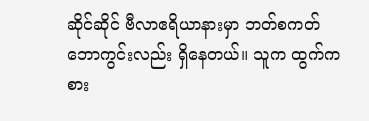ဆိုင်ဆိုင် ဗီလာဧရိယာနားမှာ ဘတ်စကတ်ဘောကွင်းလည်း ရှိနေတယ်။ သူက ထွက်ကစား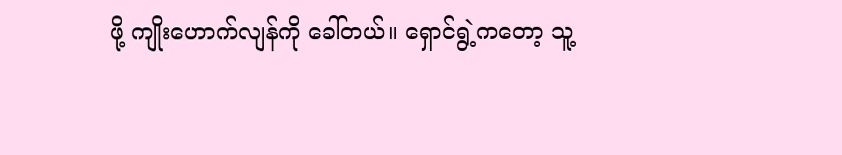ဖို့ ကျိုးဟောက်လျန်ကို ခေါ်တယ်။ ရှောင်ရွဲ့ကတော့ သူ့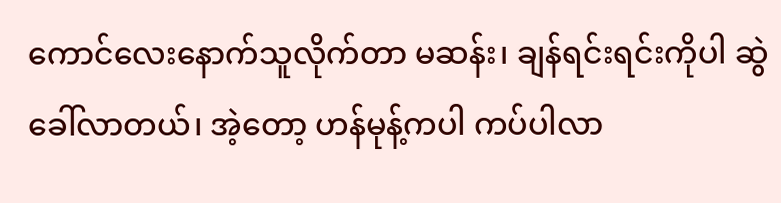ကောင်လေးနောက်သူလိုက်တာ မဆန်း၊ ချန်ရင်းရင်းကိုပါ ဆွဲခေါ်လာတယ်၊ အဲ့တော့ ဟန်မုန့်ကပါ ကပ်ပါလာ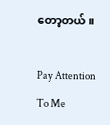တော့တယ်။

Pay Attention To Me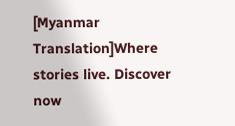[Myanmar Translation]Where stories live. Discover now